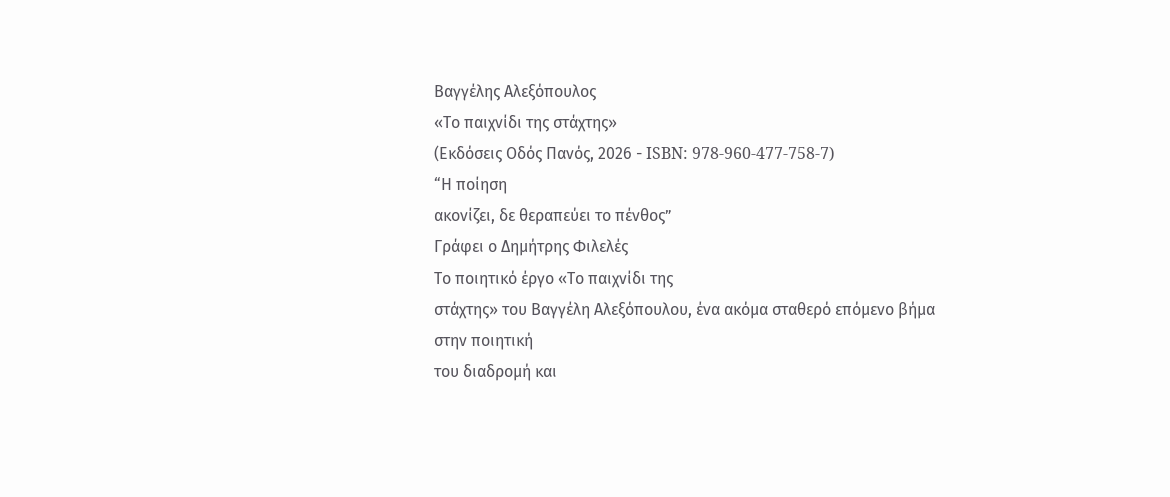Βαγγέλης Αλεξόπουλος
«Το παιχνίδι της στάχτης»
(Εκδόσεις Οδός Πανός, 2026 - ISBN: 978-960-477-758-7)
“Η ποίηση
ακονίζει, δε θεραπεύει το πένθος”
Γράφει ο Δημήτρης Φιλελές
Το ποιητικό έργο «Το παιχνίδι της
στάχτης» του Βαγγέλη Αλεξόπουλου, ένα ακόμα σταθερό επόμενο βήμα στην ποιητική
του διαδρομή και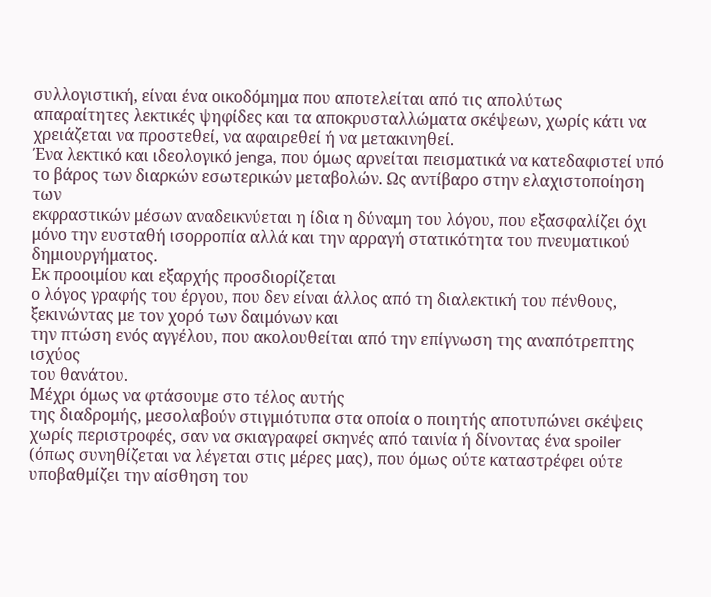συλλογιστική, είναι ένα οικοδόμημα που αποτελείται από τις απολύτως
απαραίτητες λεκτικές ψηφίδες και τα αποκρυσταλλώματα σκέψεων, χωρίς κάτι να
χρειάζεται να προστεθεί, να αφαιρεθεί ή να μετακινηθεί.
Ένα λεκτικό και ιδεολογικό jenga, που όμως αρνείται πεισματικά να κατεδαφιστεί υπό
το βάρος των διαρκών εσωτερικών μεταβολών. Ως αντίβαρο στην ελαχιστοποίηση των
εκφραστικών μέσων αναδεικνύεται η ίδια η δύναμη του λόγου, που εξασφαλίζει όχι
μόνο την ευσταθή ισορροπία αλλά και την αρραγή στατικότητα του πνευματικού
δημιουργήματος.
Εκ προοιμίου και εξαρχής προσδιορίζεται
ο λόγος γραφής του έργου, που δεν είναι άλλος από τη διαλεκτική του πένθους,
ξεκινώντας με τον χορό των δαιμόνων και
την πτώση ενός αγγέλου, που ακολουθείται από την επίγνωση της αναπότρεπτης ισχύος
του θανάτου.
Μέχρι όμως να φτάσουμε στο τέλος αυτής
της διαδρομής, μεσολαβούν στιγμιότυπα στα οποία ο ποιητής αποτυπώνει σκέψεις
χωρίς περιστροφές, σαν να σκιαγραφεί σκηνές από ταινία ή δίνοντας ένα spoiler
(όπως συνηθίζεται να λέγεται στις μέρες μας), που όμως ούτε καταστρέφει ούτε
υποβαθμίζει την αίσθηση του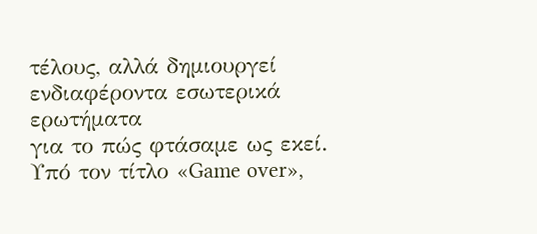τέλους, αλλά δημιουργεί ενδιαφέροντα εσωτερικά ερωτήματα
για το πώς φτάσαμε ως εκεί. Υπό τον τίτλο «Game over»,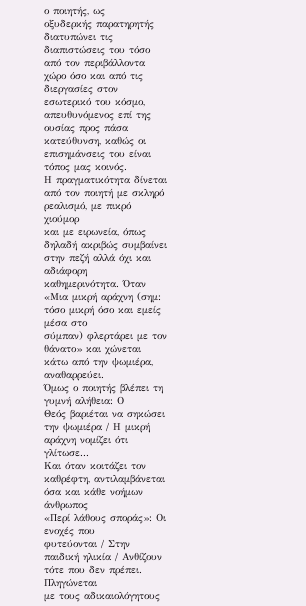ο ποιητής, ως
οξυδερκής παρατηρητής διατυπώνει τις διαπιστώσεις του τόσο από τον περιβάλλοντα
χώρο όσο και από τις διεργασίες στον εσωτερικό του κόσμο, απευθυνόμενος επί της
ουσίας προς πάσα κατεύθυνση, καθώς οι επισημάνσεις του είναι τόπος μας κοινός.
Η πραγματικότητα δίνεται από τον ποιητή με σκληρό ρεαλισμό, με πικρό χιούμορ
και με ειρωνεία, όπως δηλαδή ακριβώς συμβαίνει στην πεζή αλλά όχι και αδιάφορη
καθημερινότητα. Όταν «Μια μικρή αράχνη (σημ: τόσο μικρή όσο και εμείς μέσα στο
σύμπαν) φλερτάρει με τον θάνατο» και χώνεται κάτω από την ψωμιέρα, αναθαρρεύει.
Όμως ο ποιητής βλέπει τη γυμνή αλήθεια: Ο
Θεός βαριέται να σηκώσει την ψωμιέρα / Η μικρή αράχνη νομίζει ότι γλίτωσε...
Και όταν κοιτάζει τον καθρέφτη, αντιλαμβάνεται όσα και κάθε νοήμων άνθρωπος
«Περί λάθους σποράς»: Οι ενοχές που
φυτεύονται / Στην παιδική ηλικία / Ανθίζουν τότε που δεν πρέπει. Πληγώνεται
με τους αδικαιολόγητους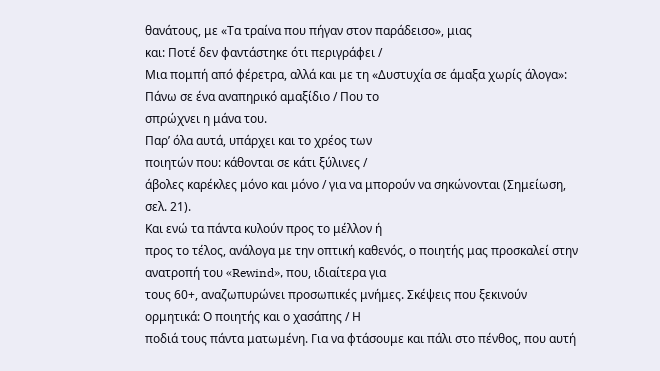θανάτους, με «Τα τραίνα που πήγαν στον παράδεισο», μιας
και: Ποτέ δεν φαντάστηκε ότι περιγράφει /
Μια πομπή από φέρετρα, αλλά και με τη «Δυστυχία σε άμαξα χωρίς άλογα»: Πάνω σε ένα αναπηρικό αμαξίδιο / Που το
σπρώχνει η μάνα του.
Παρ’ όλα αυτά, υπάρχει και το χρέος των
ποιητών που: κάθονται σε κάτι ξύλινες /
άβολες καρέκλες μόνο και μόνο / για να μπορούν να σηκώνονται (Σημείωση,
σελ. 21).
Και ενώ τα πάντα κυλούν προς το μέλλον ή
προς το τέλος, ανάλογα με την οπτική καθενός, ο ποιητής μας προσκαλεί στην
ανατροπή του «Rewind», που, ιδιαίτερα για
τους 60+, αναζωπυρώνει προσωπικές μνήμες. Σκέψεις που ξεκινούν
ορμητικά: Ο ποιητής και ο χασάπης / Η
ποδιά τους πάντα ματωμένη. Για να φτάσουμε και πάλι στο πένθος, που αυτή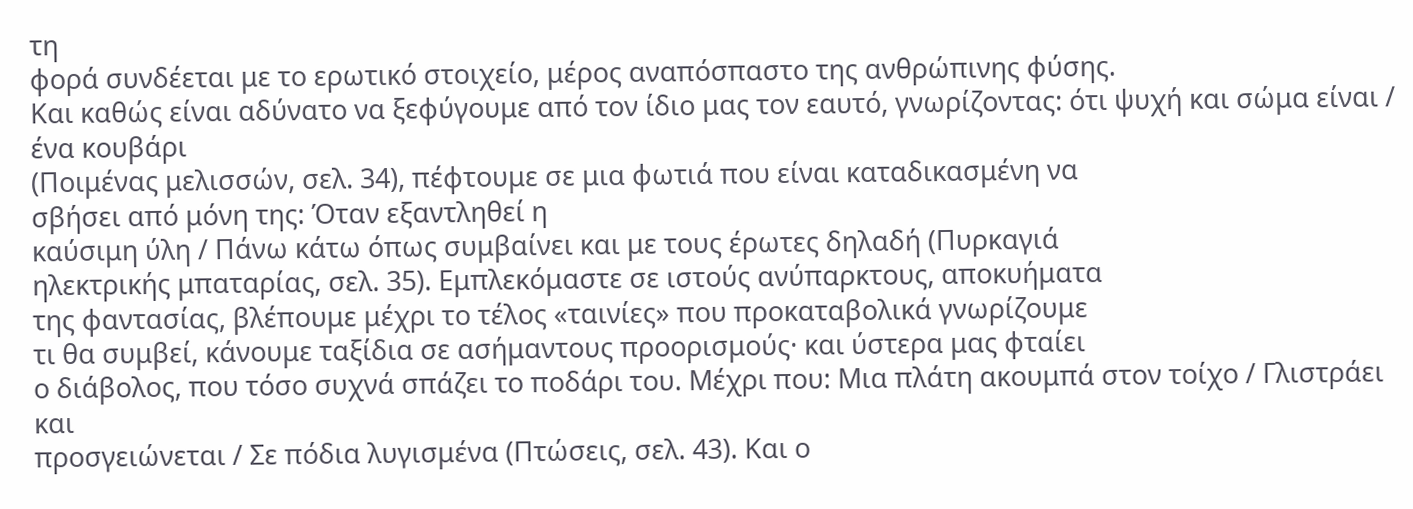τη
φορά συνδέεται με το ερωτικό στοιχείο, μέρος αναπόσπαστο της ανθρώπινης φύσης.
Και καθώς είναι αδύνατο να ξεφύγουμε από τον ίδιο μας τον εαυτό, γνωρίζοντας: ότι ψυχή και σώμα είναι / ένα κουβάρι
(Ποιμένας μελισσών, σελ. 34), πέφτουμε σε μια φωτιά που είναι καταδικασμένη να
σβήσει από μόνη της: Όταν εξαντληθεί η
καύσιμη ύλη / Πάνω κάτω όπως συμβαίνει και με τους έρωτες δηλαδή (Πυρκαγιά
ηλεκτρικής μπαταρίας, σελ. 35). Εμπλεκόμαστε σε ιστούς ανύπαρκτους, αποκυήματα
της φαντασίας, βλέπουμε μέχρι το τέλος «ταινίες» που προκαταβολικά γνωρίζουμε
τι θα συμβεί, κάνουμε ταξίδια σε ασήμαντους προορισμούς· και ύστερα μας φταίει
ο διάβολος, που τόσο συχνά σπάζει το ποδάρι του. Μέχρι που: Μια πλάτη ακουμπά στον τοίχο / Γλιστράει και
προσγειώνεται / Σε πόδια λυγισμένα (Πτώσεις, σελ. 43). Και ο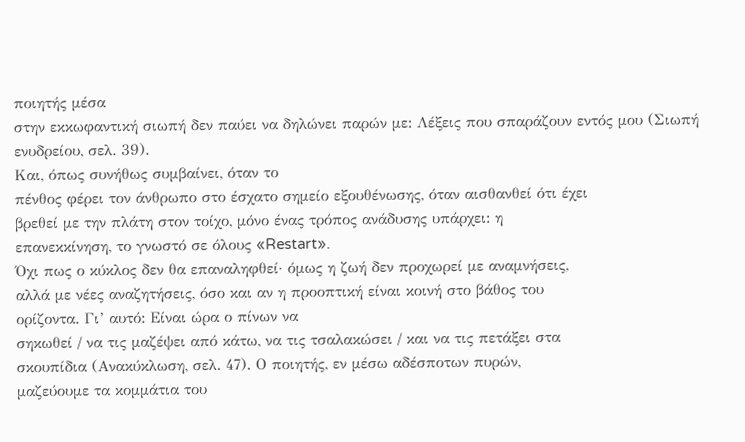ποιητής μέσα
στην εκκωφαντική σιωπή δεν παύει να δηλώνει παρών με: Λέξεις που σπαράζουν εντός μου (Σιωπή ενυδρείου, σελ. 39).
Και, όπως συνήθως συμβαίνει, όταν το
πένθος φέρει τον άνθρωπο στο έσχατο σημείο εξουθένωσης, όταν αισθανθεί ότι έχει
βρεθεί με την πλάτη στον τοίχο, μόνο ένας τρόπος ανάδυσης υπάρχει: η
επανεκκίνηση, το γνωστό σε όλους «Restart».
Όχι πως ο κύκλος δεν θα επαναληφθεί· όμως η ζωή δεν προχωρεί με αναμνήσεις,
αλλά με νέες αναζητήσεις, όσο και αν η προοπτική είναι κοινή στο βάθος του
ορίζοντα. Γι’ αυτό: Είναι ώρα ο πίνων να
σηκωθεί / να τις μαζέψει από κάτω, να τις τσαλακώσει / και να τις πετάξει στα
σκουπίδια (Ανακύκλωση, σελ. 47). Ο ποιητής, εν μέσω αδέσποτων πυρών,
μαζεύουμε τα κομμάτια του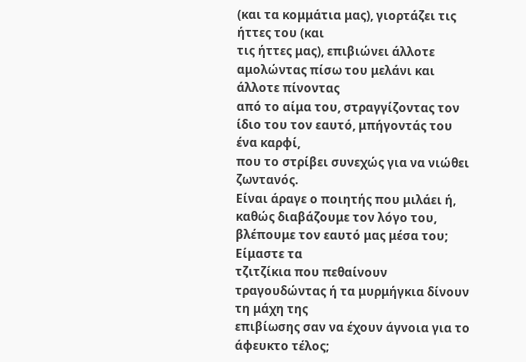(και τα κομμάτια μας), γιορτάζει τις ήττες του (και
τις ήττες μας), επιβιώνει άλλοτε αμολώντας πίσω του μελάνι και άλλοτε πίνοντας
από το αίμα του, στραγγίζοντας τον ίδιο του τον εαυτό, μπήγοντάς του ένα καρφί,
που το στρίβει συνεχώς για να νιώθει ζωντανός.
Είναι άραγε ο ποιητής που μιλάει ή,
καθώς διαβάζουμε τον λόγο του, βλέπουμε τον εαυτό μας μέσα του; Είμαστε τα
τζιτζίκια που πεθαίνουν τραγουδώντας ή τα μυρμήγκια δίνουν τη μάχη της
επιβίωσης σαν να έχουν άγνοια για το άφευκτο τέλος;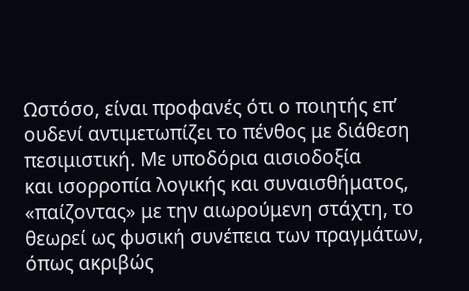Ωστόσο, είναι προφανές ότι ο ποιητής επ’
ουδενί αντιμετωπίζει το πένθος με διάθεση πεσιμιστική. Με υποδόρια αισιοδοξία
και ισορροπία λογικής και συναισθήματος, «παίζοντας» με την αιωρούμενη στάχτη, το
θεωρεί ως φυσική συνέπεια των πραγμάτων, όπως ακριβώς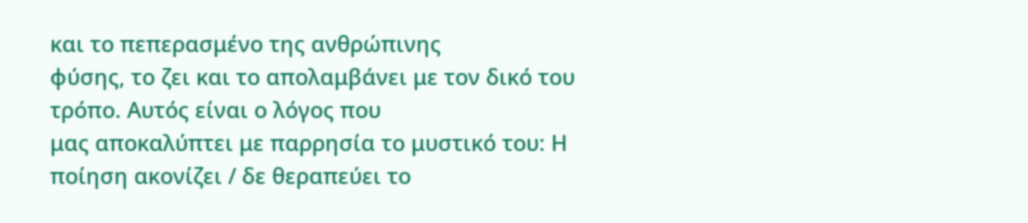και το πεπερασμένο της ανθρώπινης
φύσης, το ζει και το απολαμβάνει με τον δικό του τρόπο. Αυτός είναι ο λόγος που
μας αποκαλύπτει με παρρησία το μυστικό του: Η
ποίηση ακονίζει / δε θεραπεύει το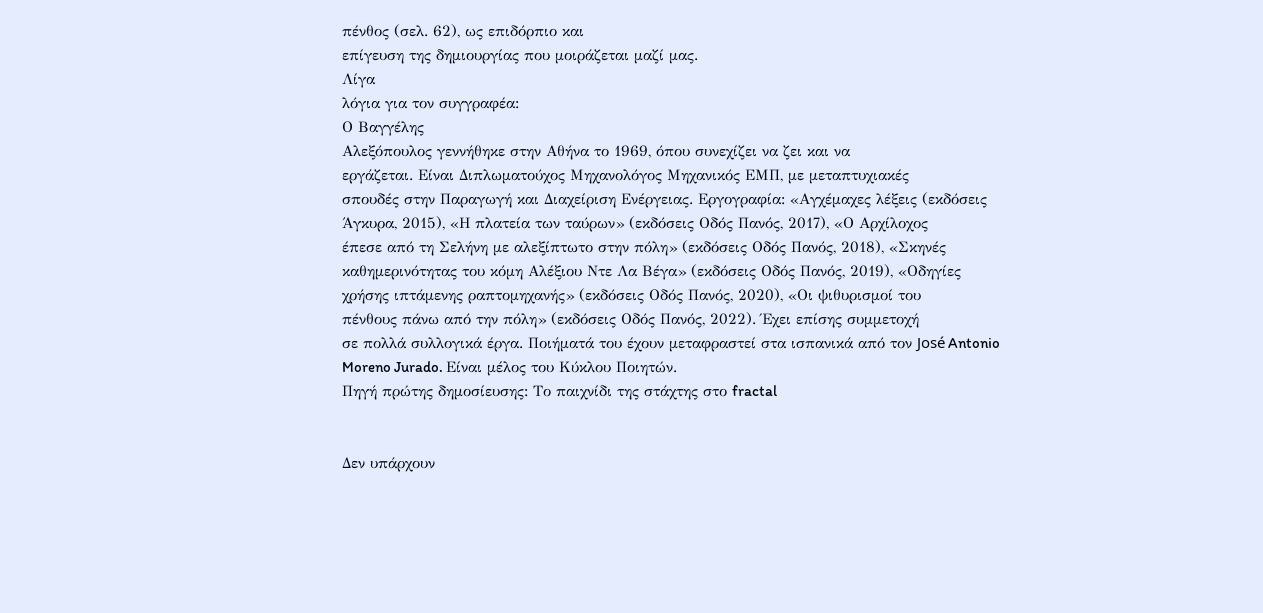πένθος (σελ. 62), ως επιδόρπιο και
επίγευση της δημιουργίας που μοιράζεται μαζί μας.
Λίγα
λόγια για τον συγγραφέα:
Ο Βαγγέλης
Αλεξόπουλος γεννήθηκε στην Αθήνα το 1969, όπου συνεχίζει να ζει και να
εργάζεται. Είναι Διπλωματούχος Μηχανολόγος Μηχανικός ΕΜΠ, με μεταπτυχιακές
σπουδές στην Παραγωγή και Διαχείριση Ενέργειας. Εργογραφία: «Αγχέμαχες λέξεις (εκδόσεις
Άγκυρα, 2015), «Η πλατεία των ταύρων» (εκδόσεις Οδός Πανός, 2017), «Ο Αρχίλοχος
έπεσε από τη Σελήνη με αλεξίπτωτο στην πόλη» (εκδόσεις Οδός Πανός, 2018), «Σκηνές
καθημερινότητας του κόμη Αλέξιου Ντε Λα Βέγα» (εκδόσεις Οδός Πανός, 2019), «Οδηγίες
χρήσης ιπτάμενης ραπτομηχανής» (εκδόσεις Οδός Πανός, 2020), «Οι ψιθυρισμοί του
πένθους πάνω από την πόλη» (εκδόσεις Οδός Πανός, 2022). Έχει επίσης συμμετοχή
σε πολλά συλλογικά έργα. Ποιήματά του έχουν μεταφραστεί στα ισπανικά από τον José Antonio
Moreno Jurado. Είναι μέλος του Κύκλου Ποιητών.
Πηγή πρώτης δημοσίευσης: Το παιχνίδι της στάχτης στο fractal


Δεν υπάρχουν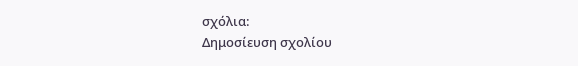σχόλια:
Δημοσίευση σχολίου